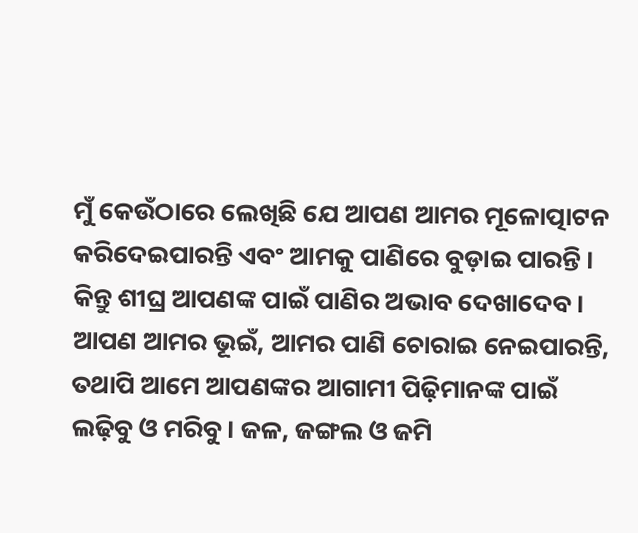ମୁଁ କେଉଁଠାରେ ଲେଖିଛି ଯେ ଆପଣ ଆମର ମୂଳୋତ୍ପାଟନ କରିଦେଇପାରନ୍ତି ଏବଂ ଆମକୁ ପାଣିରେ ବୁଡ଼ାଇ ପାରନ୍ତି । କିନ୍ତୁ ଶୀଘ୍ର ଆପଣଙ୍କ ପାଇଁ ପାଣିର ଅଭାବ ଦେଖାଦେବ। ଆପଣ ଆମର ଭୂଇଁ, ଆମର ପାଣି ଚୋରାଇ ନେଇପାରନ୍ତି, ତଥାପି ଆମେ ଆପଣଙ୍କର ଆଗାମୀ ପିଢ଼ିମାନଙ୍କ ପାଇଁ ଲଢ଼ିବୁ ଓ ମରିବୁ। ଜଳ, ଜଙ୍ଗଲ ଓ ଜମି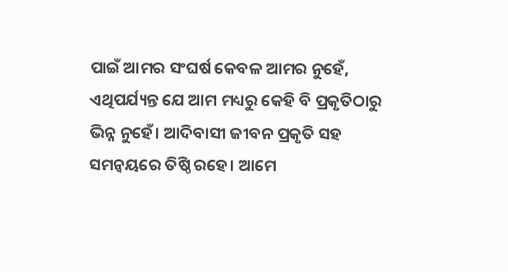ପାଇଁ ଆମର ସଂଘର୍ଷ କେବଳ ଆମର ନୁହେଁ, ଏଥିପର୍ଯ୍ୟନ୍ତ ଯେ ଆମ ମଧ୍ୟରୁ କେହି ବି ପ୍ରକୃତିଠାରୁ ଭିନ୍ନ ନୁହେଁ। ଆଦିବାସୀ ଜୀବନ ପ୍ରକୃତି ସହ ସମନ୍ୱୟରେ ତିଷ୍ଠି ରହେ। ଆମେ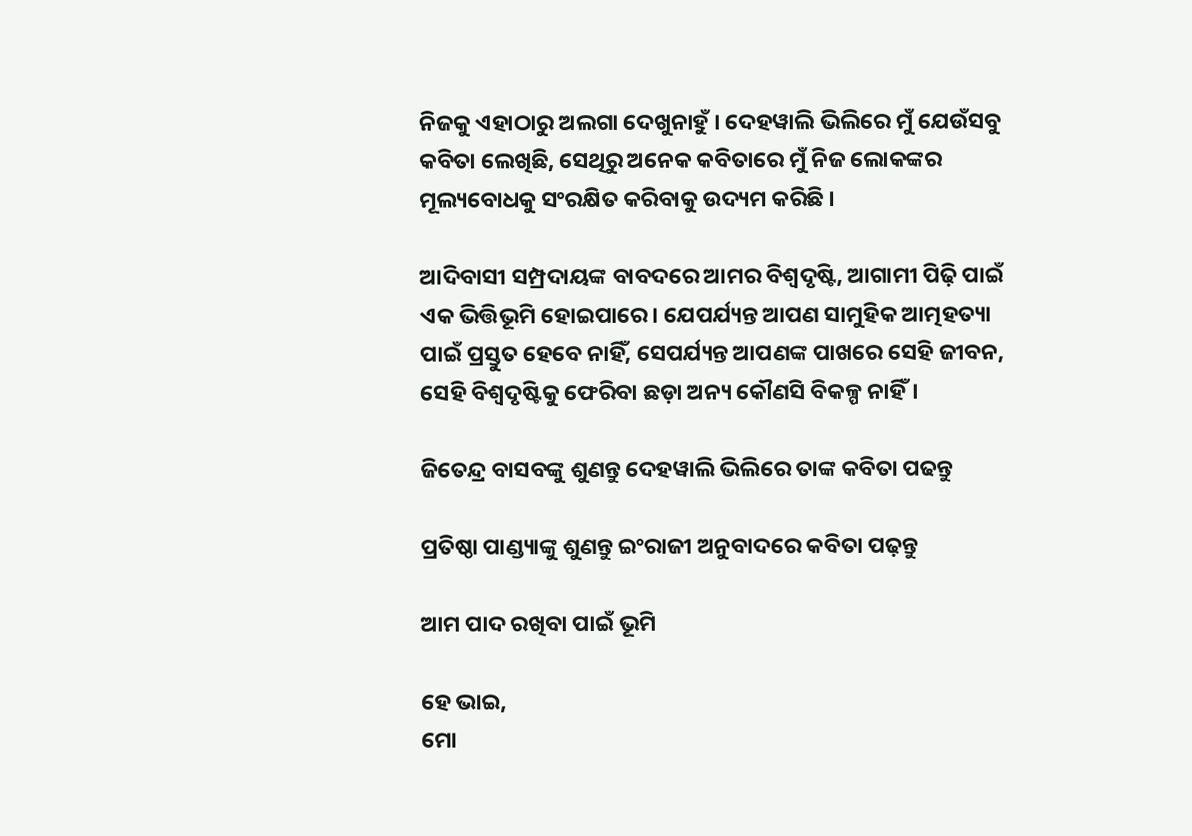ନିଜକୁ ଏହାଠାରୁ ଅଲଗା ଦେଖୁନାହୁଁ । ଦେହୱାଲି ଭିଲିରେ ମୁଁ ଯେଉଁସବୁ କବିତା ଲେଖିଛି, ସେଥିରୁ ଅନେକ କବିତାରେ ମୁଁ ନିଜ ଲୋକଙ୍କର ମୂଲ୍ୟବୋଧକୁ ସଂରକ୍ଷିତ କରିବାକୁ ଉଦ୍ୟମ କରିଛି ।

ଆଦିବାସୀ ସମ୍ପ୍ରଦାୟଙ୍କ ବାବଦରେ ଆମର ବିଶ୍ୱଦୃଷ୍ଟି, ଆଗାମୀ ପିଢ଼ି ପାଇଁ ଏକ ଭିତ୍ତିଭୂମି ହୋଇପାରେ। ଯେପର୍ଯ୍ୟନ୍ତ ଆପଣ ସାମୁହିକ ଆତ୍ମହତ୍ୟା ପାଇଁ ପ୍ରସ୍ତୁତ ହେବେ ନାହିଁ, ସେପର୍ଯ୍ୟନ୍ତ ଆପଣଙ୍କ ପାଖରେ ସେହି ଜୀବନ, ସେହି ବିଶ୍ୱଦୃଷ୍ଟିକୁ ଫେରିବା ଛଡ଼ା ଅନ୍ୟ କୌଣସି ବିକଳ୍ପ ନାହିଁ।

ଜିତେନ୍ଦ୍ର ବାସବଙ୍କୁ ଶୁଣନ୍ତୁ ଦେହୱାଲି ଭିଲିରେ ତାଙ୍କ କବିତା ପଢନ୍ତୁ

ପ୍ରତିଷ୍ଠା ପାଣ୍ଡ୍ୟାଙ୍କୁ ଶୁଣନ୍ତୁ ଇଂରାଜୀ ଅନୁବାଦରେ କବିତା ପଢ଼ନ୍ତୁ

ଆମ ପାଦ ରଖିବା ପାଇଁ ଭୂମି

ହେ ଭାଇ,
ମୋ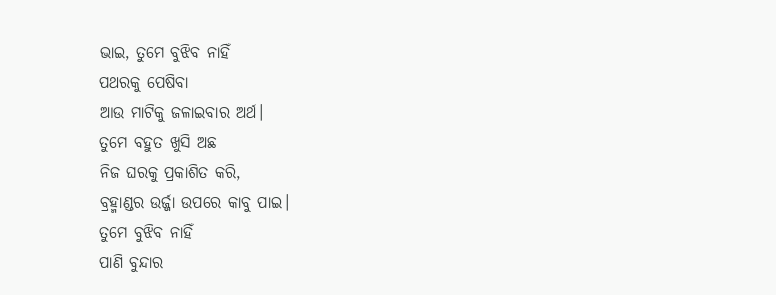ଭାଇ, ତୁମେ ବୁଝିବ ନାହିଁ
ପଥରକୁ ପେଷିବା
ଆଉ ମାଟିକୁ ଜଳାଇବାର ଅର୍ଥ।
ତୁମେ ବହୁତ ଖୁସି ଅଛ
ନିଜ ଘରକୁ ପ୍ରକାଶିତ କରି,
ବ୍ରହ୍ମାଣ୍ଡର ଉର୍ଜ୍ଜା ଉପରେ କାବୁ ପାଇ।
ତୁମେ ବୁଝିବ ନାହିଁ
ପାଣି ବୁନ୍ଦାର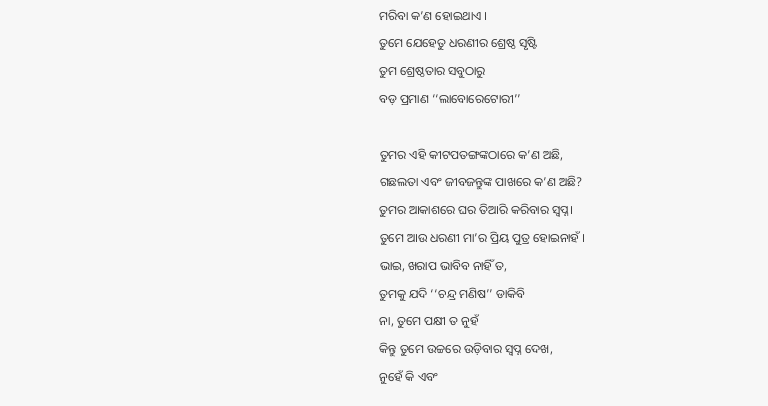ମରିବା କ’ଣ ହୋଇଥାଏ ।
ତୁମେ ଯେହେତୁ ଧରଣୀର ଶ୍ରେଷ୍ଠ ସୃଷ୍ଟି
ତୁମ ଶ୍ରେଷ୍ଠତାର ସବୁଠାରୁ
ବଡ଼ ପ୍ରମାଣ ‘‘ଲାବୋରେଟୋରୀ’’

ତୁମର ଏହି କୀଟପତଙ୍ଗଙ୍କଠାରେ କ’ଣ ଅଛି,
ଗଛଲତା ଏବଂ ଜୀବଜନ୍ତୁଙ୍କ ପାଖରେ କ’ଣ ଅଛି?
ତୁମର ଆକାଶରେ ଘର ତିଆରି କରିବାର ସ୍ୱପ୍ନ।
ତୁମେ ଆଉ ଧରଣୀ ମା’ର ପ୍ରିୟ ପୁତ୍ର ହୋଇନାହଁ ।
ଭାଇ, ଖରାପ ଭାବିବ ନାହିଁ ତ,
ତୁମକୁ ଯଦି ‘‘ଚନ୍ଦ୍ର ମଣିଷ’’ ଡାକିବି
ନା, ତୁମେ ପକ୍ଷୀ ତ ନୁହଁ
କିନ୍ତୁ ତୁମେ ଉଚ୍ଚରେ ଉଡ଼ିବାର ସ୍ୱପ୍ନ ଦେଖ,
ନୁହେଁ କି ଏବଂ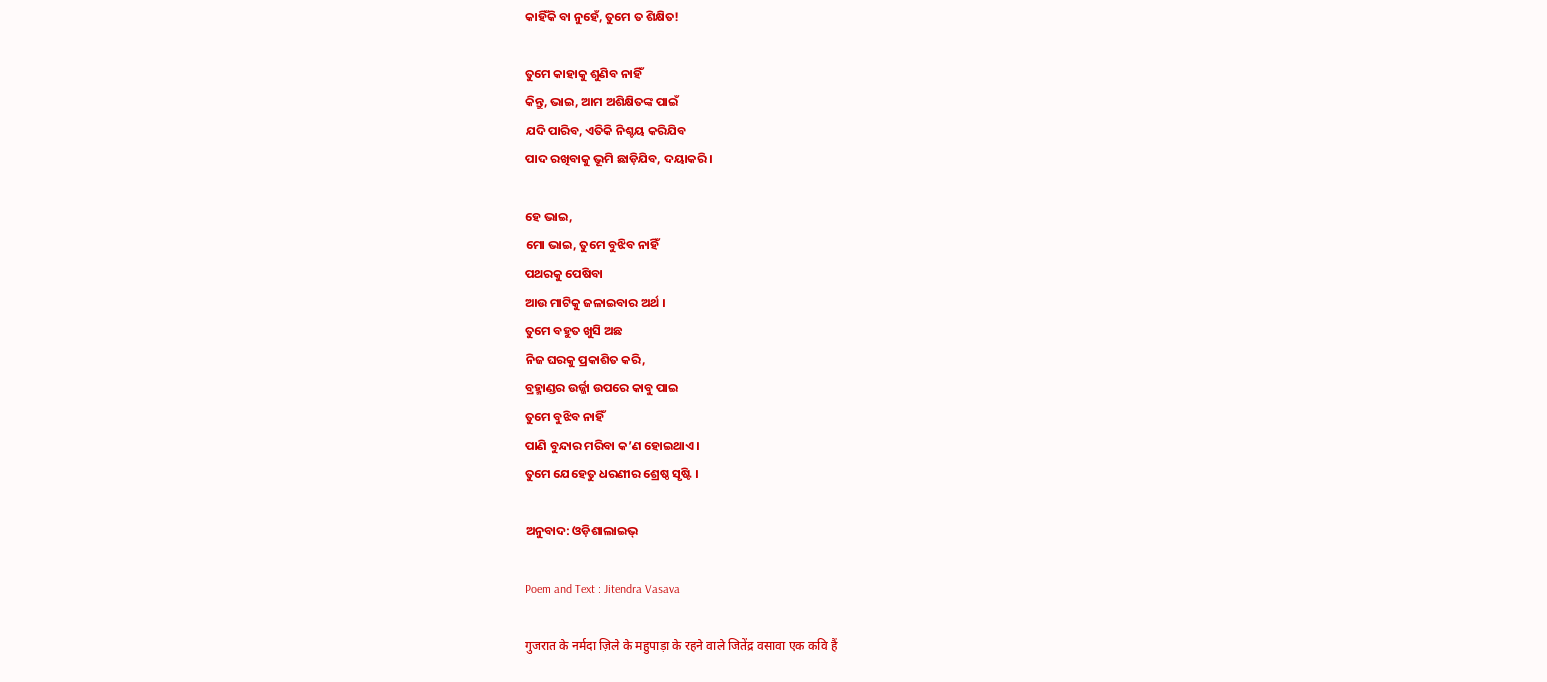କାହିଁକି ବା ନୁହେଁ, ତୁମେ ତ ଶିକ୍ଷିତ!

ତୁମେ କାହାକୁ ଶୁଣିବ ନାହିଁ
କିନ୍ତୁ, ଭାଇ, ଆମ ଅଶିକ୍ଷିତଙ୍କ ପାଇଁ
ଯଦି ପାରିବ, ଏତିକି ନିଶ୍ଚୟ କରିଯିବ
ପାଦ ରଖିବାକୁ ଭୂମି ଛାଡ଼ିଯିବ, ଦୟାକରି।

ହେ ଭାଇ,
ମୋ ଭାଇ, ତୁମେ ବୁଝିବ ନାହିଁ
ପଥରକୁ ପେଷିବା
ଆଉ ମାଟିକୁ ଜଳାଇବାର ଅର୍ଥ ।
ତୁମେ ବହୁତ ଖୁସି ଅଛ
ନିଜ ଘରକୁ ପ୍ରକାଶିତ କରି,
ବ୍ରହ୍ମାଣ୍ଡର ଉର୍ଜ୍ଜା ଉପରେ କାବୁ ପାଇ
ତୁମେ ବୁଝିବ ନାହିଁ
ପାଣି ବୁନ୍ଦାର ମରିବା କ’ଣ ହୋଇଥାଏ।
ତୁମେ ଯେହେତୁ ଧରଣୀର ଶ୍ରେଷ୍ଠ ସୃଷ୍ଟି ।

ଅନୁବାଦ: ଓଡ଼ିଶାଲାଇଭ୍‍

Poem and Text : Jitendra Vasava

गुजरात के नर्मदा ज़िले के महुपाड़ा के रहने वाले जितेंद्र वसावा एक कवि हैं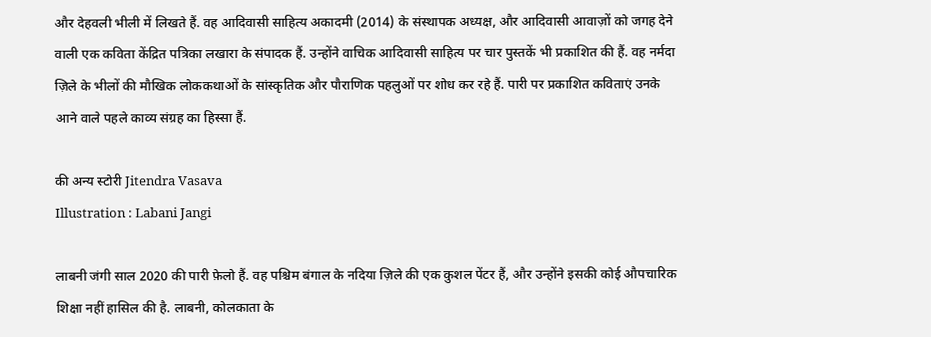और देहवली भीली में लिखते हैं. वह आदिवासी साहित्य अकादमी (2014) के संस्थापक अध्यक्ष, और आदिवासी आवाज़ों को जगह देने वाली एक कविता केंद्रित पत्रिका लखारा के संपादक हैं. उन्होंने वाचिक आदिवासी साहित्य पर चार पुस्तकें भी प्रकाशित की हैं. वह नर्मदा ज़िले के भीलों की मौखिक लोककथाओं के सांस्कृतिक और पौराणिक पहलुओं पर शोध कर रहे हैं. पारी पर प्रकाशित कविताएं उनके आने वाले पहले काव्य संग्रह का हिस्सा हैं.

की अन्य स्टोरी Jitendra Vasava
Illustration : Labani Jangi

लाबनी जंगी साल 2020 की पारी फ़ेलो हैं. वह पश्चिम बंगाल के नदिया ज़िले की एक कुशल पेंटर हैं, और उन्होंने इसकी कोई औपचारिक शिक्षा नहीं हासिल की है. लाबनी, कोलकाता के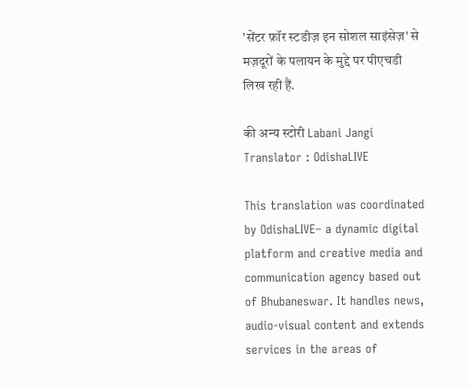'सेंटर फ़ॉर स्टडीज़ इन सोशल साइंसेज़' से मज़दूरों के पलायन के मुद्दे पर पीएचडी लिख रही हैं.

की अन्य स्टोरी Labani Jangi
Translator : OdishaLIVE

This translation was coordinated by OdishaLIVE– a dynamic digital platform and creative media and communication agency based out of Bhubaneswar. It handles news, audio-visual content and extends services in the areas of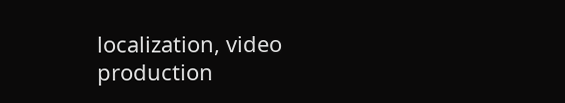localization, video production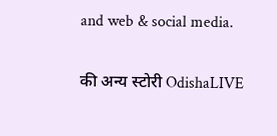and web & social media.

की अन्य स्टोरी OdishaLIVE